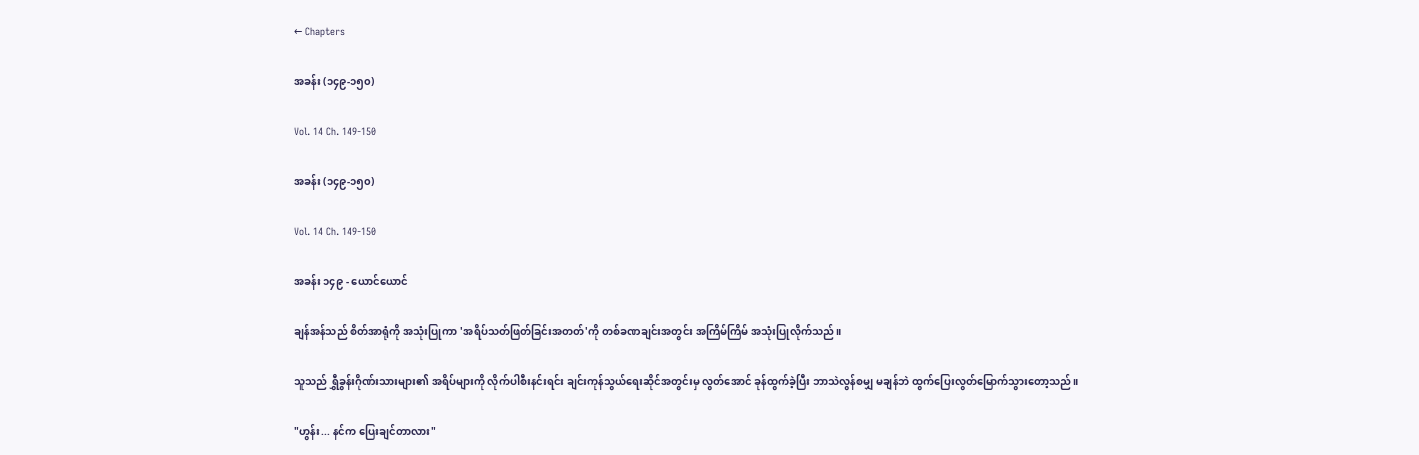← Chapters

အခန်း (၁၄၉-၁၅၀)

Vol. 14 Ch. 149-150

အခန်း (၁၄၉-၁၅၀)

Vol. 14 Ch. 149-150

အခန်း ၁၄၉ - ယောင်ယောင်

ချန်အန်သည် စိတ်အာရုံကို အသုံးပြုကာ 'အရိပ်သတ်ဖြတ်ခြင်းအတတ်'ကို တစ်ခဏချင်းအတွင်း အကြိမ်ကြိမ် အသုံးပြုလိုက်သည်။

သူသည် ရွှီခွန်းဂိုဏ်းသားများ၏ အရိပ်များကို လိုက်ပါစီးနင်းရင်း ချင်းကုန်သွယ်ရေးဆိုင်အတွင်းမှ လွတ်အောင် ခုန်ထွက်ခဲ့ပြီး ဘာသဲလွန်စမျှ မချန်ဘဲ ထွက်ပြေးလွတ်မြောက်သွားတော့သည်။

"ဟွန်း... နင်က ပြေးချင်တာလား"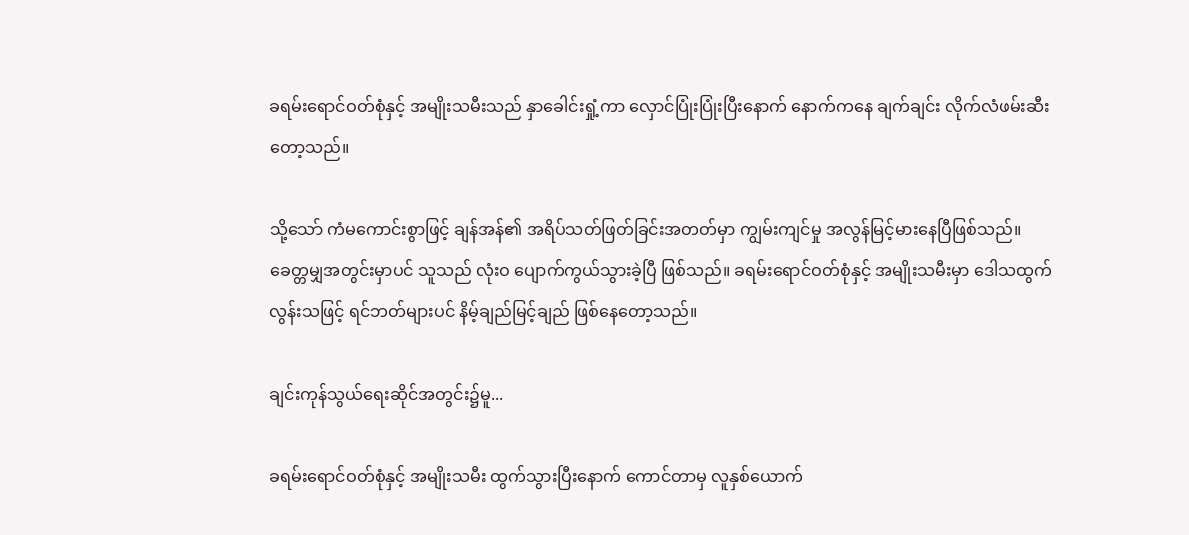ခရမ်းရောင်ဝတ်စုံနှင့် အမျိုးသမီးသည် နှာခေါင်းရှုံ့ကာ လှောင်ပြုံးပြုံးပြီးနောက် နောက်ကနေ ချက်ချင်း လိုက်လံဖမ်းဆီးတော့သည်။

သို့သော် ကံမကောင်းစွာဖြင့် ချန်အန်၏ အရိပ်သတ်ဖြတ်ခြင်းအတတ်မှာ ကျွမ်းကျင်မှု အလွန်မြင့်မားနေပြီဖြစ်သည်။ ခေတ္တမျှအတွင်းမှာပင် သူသည် လုံးဝ ပျောက်ကွယ်သွားခဲ့ပြီ ဖြစ်သည်။ ခရမ်းရောင်ဝတ်စုံနှင့် အမျိုးသမီးမှာ ဒေါသထွက်လွန်းသဖြင့် ရင်ဘတ်များပင် နိမ့်ချည်မြင့်ချည် ဖြစ်နေတော့သည်။

ချင်းကုန်သွယ်ရေးဆိုင်အတွင်း၌မူ...

ခရမ်းရောင်ဝတ်စုံနှင့် အမျိုးသမီး ထွက်သွားပြီးနောက် ကောင်တာမှ လူနှစ်ယောက်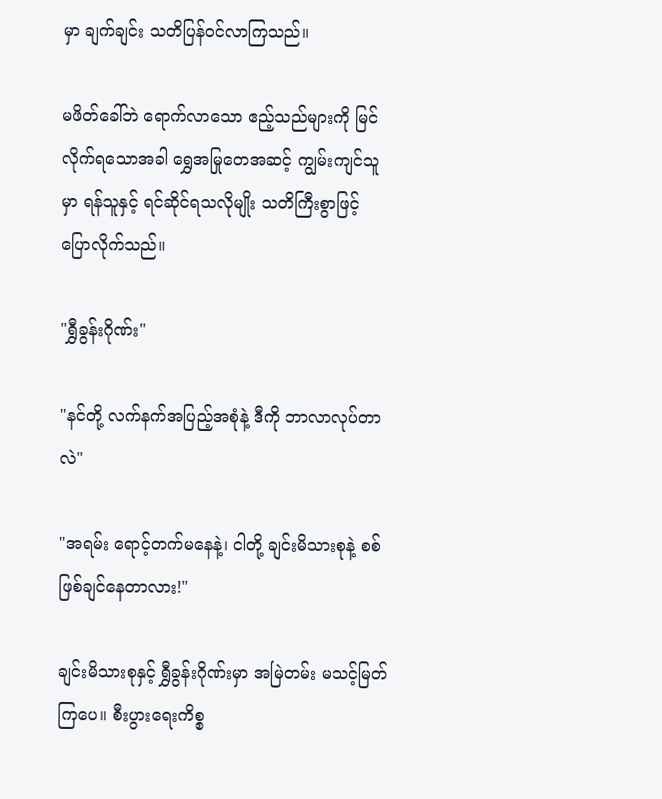မှာ ချက်ချင်း သတိပြန်ဝင်လာကြသည်။

မဖိတ်ခေါ်ဘဲ ရောက်လာသော ဧည့်သည်များကို မြင်လိုက်ရသောအခါ ရွှေအမြုတေအဆင့် ကျွမ်းကျင်သူမှာ ရန်သူနှင့် ရင်ဆိုင်ရသလိုမျိုး သတိကြီးစွာဖြင့် ပြောလိုက်သည်။

"ရွှီခွန်းဂိုဏ်း"

"နင်တို့ လက်နက်အပြည့်အစုံနဲ့ ဒီကို ဘာလာလုပ်တာလဲ"

"အရမ်း ရောင့်တက်မနေနဲ့၊ ငါတို့ ချင်းမိသားစုနဲ့ စစ်ဖြစ်ချင်နေတာလား!"

ချင်းမိသားစုနှင့် ရွှီခွန်းဂိုဏ်းမှာ အမြဲတမ်း မသင့်မြတ်ကြပေ။ စီးပွားရေးကိစ္စ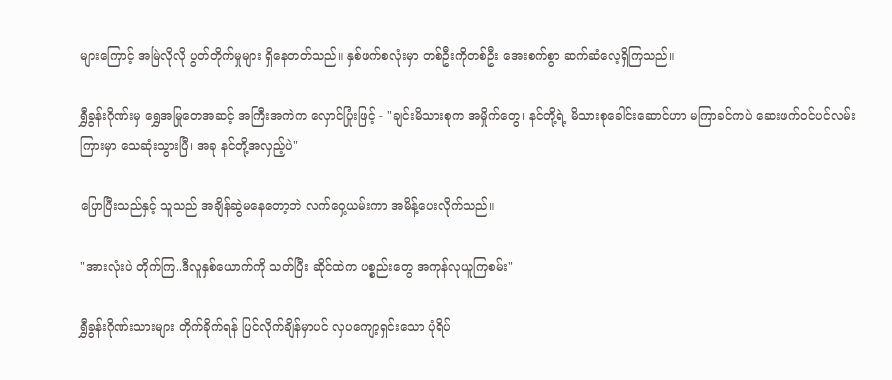များကြောင့် အမြဲလိုလို ပွတ်တိုက်မှုများ ရှိနေတတ်သည်။ နှစ်ဖက်စလုံးမှာ တစ်ဦးကိုတစ်ဦး အေးစက်စွာ ဆက်ဆံလေ့ရှိကြသည်။

ရွှီခွန်းဂိုဏ်းမှ ရွှေအမြုတေအဆင့် အကြီးအကဲက လှောင်ပြုံးဖြင့် - "ချင်းမိသားစုက အမှိုက်တွေ၊ နင်တို့ရဲ့ မိသားစုခေါင်းဆောင်ဟာ မကြာခင်ကပဲ ဆေးဖက်ဝင်ပင်လမ်းကြားမှာ သေဆုံးသွားပြီ၊ အခု နင်တို့အလှည့်ပဲ"

ပြောပြီးသည်နှင့် သူသည် အချိန်ဆွဲမနေတော့ဘဲ လက်ဝှေ့ယမ်းကာ အမိန့်ပေးလိုက်သည်။

"အားလုံးပဲ တိုက်ကြ..ဒီလူနှစ်ယောက်ကို သတ်ပြီး ဆိုင်ထဲက ပစ္စည်းတွေ အကုန်လုယူကြစမ်း"

ရွှီခွန်းဂိုဏ်းသားများ တိုက်ခိုက်ရန် ပြင်လိုက်ချိန်မှာပင် လှပကျော့ရှင်းသော ပုံရိပ်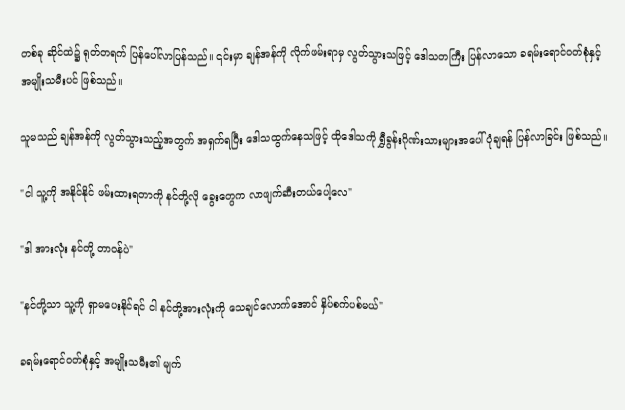တစ်ခု ဆိုင်ထဲ၌ ရုတ်တရက် ပြန်ပေါ်လာပြန်သည်။ ၎င်းမှာ ချန်အန်ကို လိုက်ဖမ်းရာမှ လွတ်သွားသဖြင့် ဒေါသတကြီး ပြန်လာသော ခရမ်းရောင်ဝတ်စုံနှင့် အမျိုးသမီးပင် ဖြစ်သည်။

သူမသည် ချန်အန်ကို လွတ်သွားသည့်အတွက် အရှက်ရပြီး ဒေါသထွက်နေသဖြင့် ထိုဒေါသကို ရွှီခွန်းဂိုဏ်းသားများအပေါ် ပုံချရန် ပြန်လာခြင်း ဖြစ်သည်။

"ငါ သူ့ကို အနိုင်နိုင် ဖမ်းထားရတာကို နင်တို့လို ခွေးတွေက လာဖျက်ဆီးတယ်ပေါ့လေ"

"ဒါ အားလုံး နင်တို့ တာဝန်ပဲ"

"နင်တို့သာ သူ့ကို ရှာမပေးနိုင်ရင် ငါ နင်တို့အားလုံးကို သေချင်လောက်အောင် နှိပ်စက်ပစ်မယ်"

ခရမ်းရောင်ဝတ်စုံနှင့် အမျိုးသမီး၏ မျက်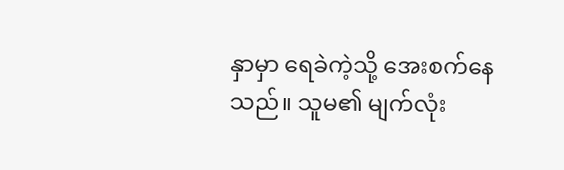နှာမှာ ရေခဲကဲ့သို့ အေးစက်နေသည်။ သူမ၏ မျက်လုံး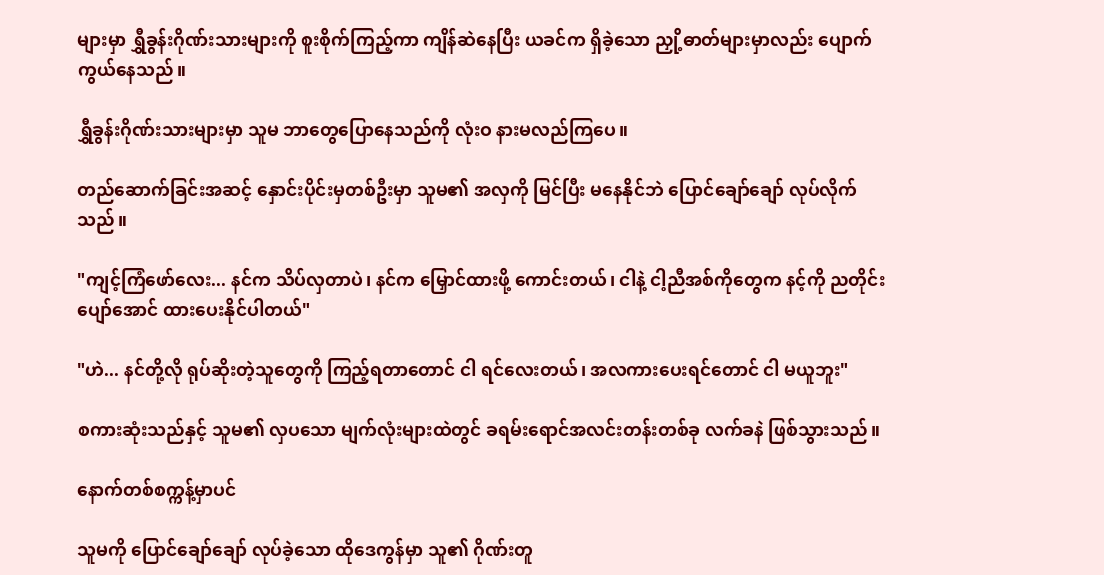များမှာ ရွှီခွန်းဂိုဏ်းသားများကို စူးစိုက်ကြည့်ကာ ကျိန်ဆဲနေပြီး ယခင်က ရှိခဲ့သော ညှို့ဓာတ်များမှာလည်း ပျောက်ကွယ်နေသည်။

ရွှီခွန်းဂိုဏ်းသားများမှာ သူမ ဘာတွေပြောနေသည်ကို လုံးဝ နားမလည်ကြပေ။

တည်ဆောက်ခြင်းအဆင့် နှောင်းပိုင်းမှတစ်ဦးမှာ သူမ၏ အလှကို မြင်ပြီး မနေနိုင်ဘဲ ပြောင်ချော်ချော် လုပ်လိုက်သည်။

"ကျင့်ကြံဖော်လေး... နင်က သိပ်လှတာပဲ၊ နင်က မြှောင်ထားဖို့ ကောင်းတယ်၊ ငါနဲ့ ငါ့ညီအစ်ကိုတွေက နင့်ကို ညတိုင်း ပျော်အောင် ထားပေးနိုင်ပါတယ်"

"ဟဲ... နင်တို့လို ရုပ်ဆိုးတဲ့သူတွေကို ကြည့်ရတာတောင် ငါ ရင်လေးတယ်၊ အလကားပေးရင်တောင် ငါ မယူဘူး"

စကားဆုံးသည်နှင့် သူမ၏ လှပသော မျက်လုံးများထဲတွင် ခရမ်းရောင်အလင်းတန်းတစ်ခု လက်ခနဲ ဖြစ်သွားသည်။

နောက်တစ်စက္ကန့်မှာပင်

သူမကို ပြောင်ချော်ချော် လုပ်ခဲ့သော ထိုဒေကွန်မှာ သူ၏ ဂိုဏ်းတူ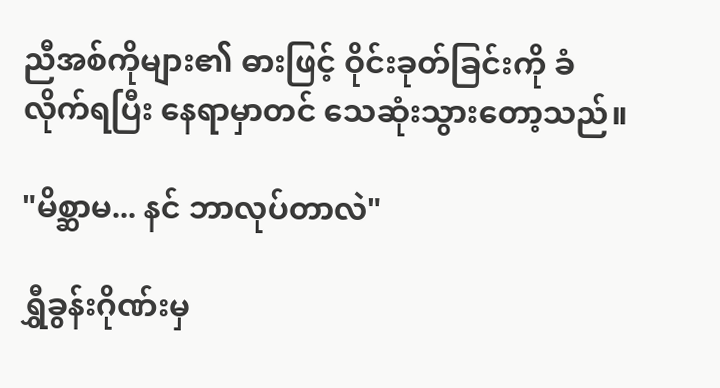ညီအစ်ကိုများ၏ ဓားဖြင့် ဝိုင်းခုတ်ခြင်းကို ခံလိုက်ရပြီး နေရာမှာတင် သေဆုံးသွားတော့သည်။

"မိစ္ဆာမ... နင် ဘာလုပ်တာလဲ"

ရွှီခွန်းဂိုဏ်းမှ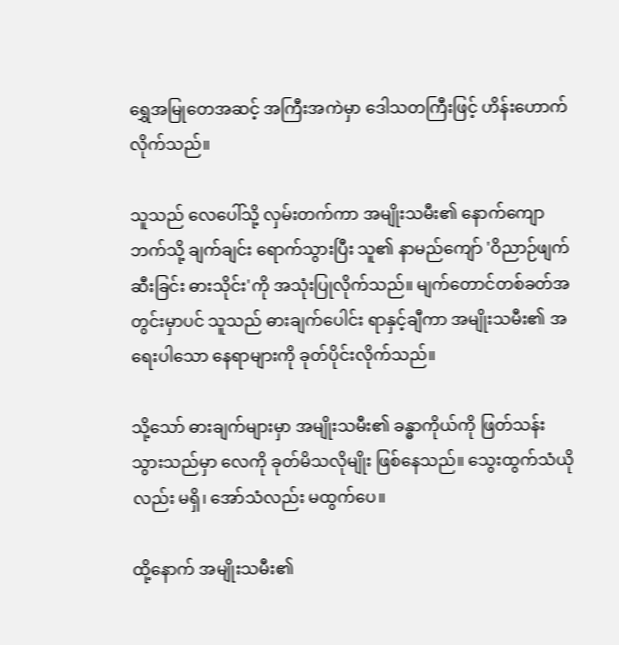ရွှေအမြုတေအဆင့် အကြီးအကဲမှာ ဒေါသတကြီးဖြင့် ဟိန်းဟောက်လိုက်သည်။

သူသည် လေပေါ်သို့ လှမ်းတက်ကာ အမျိုးသမီး၏ နောက်ကျောဘက်သို့ ချက်ချင်း ရောက်သွားပြီး သူ၏ နာမည်ကျော် 'ဝိညာဉ်ဖျက်ဆီးခြင်း ဓားသိုင်း'ကို အသုံးပြုလိုက်သည်။ မျက်တောင်တစ်ခတ်အတွင်းမှာပင် သူသည် ဓားချက်ပေါင်း ရာနှင့်ချီကာ အမျိုးသမီး၏ အရေးပါသော နေရာများကို ခုတ်ပိုင်းလိုက်သည်။

သို့သော် ဓားချက်များမှာ အမျိုးသမီး၏ ခန္ဓာကိုယ်ကို ဖြတ်သန်းသွားသည်မှာ လေကို ခုတ်မိသလိုမျိုး ဖြစ်နေသည်။ သွေးထွက်သံယိုလည်း မရှိ၊ အော်သံလည်း မထွက်ပေ။

ထို့နောက် အမျိုးသမီး၏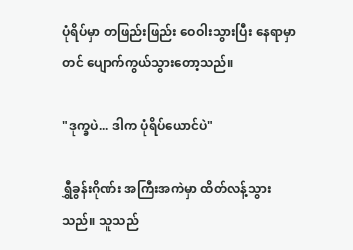ပုံရိပ်မှာ တဖြည်းဖြည်း ဝေဝါးသွားပြီး နေရာမှာတင် ပျောက်ကွယ်သွားတော့သည်။

"ဒုက္ခပဲ... ဒါက ပုံရိပ်ယောင်ပဲ"

ရွှီခွန်းဂိုဏ်း အကြီးအကဲမှာ ထိတ်လန့်သွားသည်။ သူသည်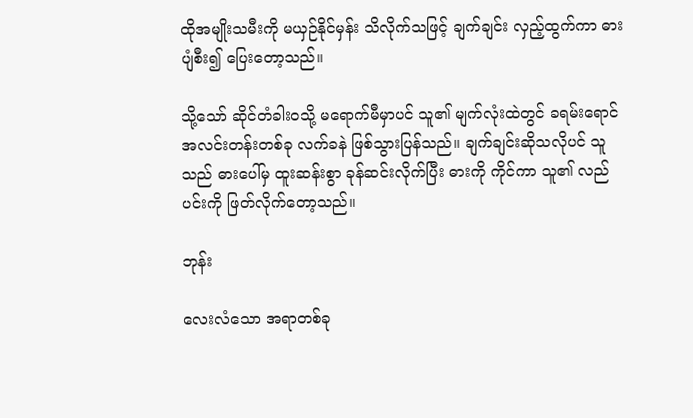ထိုအမျိုးသမီးကို မယှဉ်နိုင်မှန်း သိလိုက်သဖြင့် ချက်ချင်း လှည့်ထွက်ကာ ဓားပျံစီး၍ ပြေးတော့သည်။

သို့သော် ဆိုင်တံခါးဝသို့ မရောက်မီမှာပင် သူ၏ မျက်လုံးထဲတွင် ခရမ်းရောင်အလင်းတန်းတစ်ခု လက်ခနဲ ဖြစ်သွားပြန်သည်။ ချက်ချင်းဆိုသလိုပင် သူသည် ဓားပေါ်မှ ထူးဆန်းစွာ ခုန်ဆင်းလိုက်ပြီး ဓားကို ကိုင်ကာ သူ၏ လည်ပင်းကို ဖြတ်လိုက်တော့သည်။

ဘုန်း

လေးလံသော အရာတစ်ခု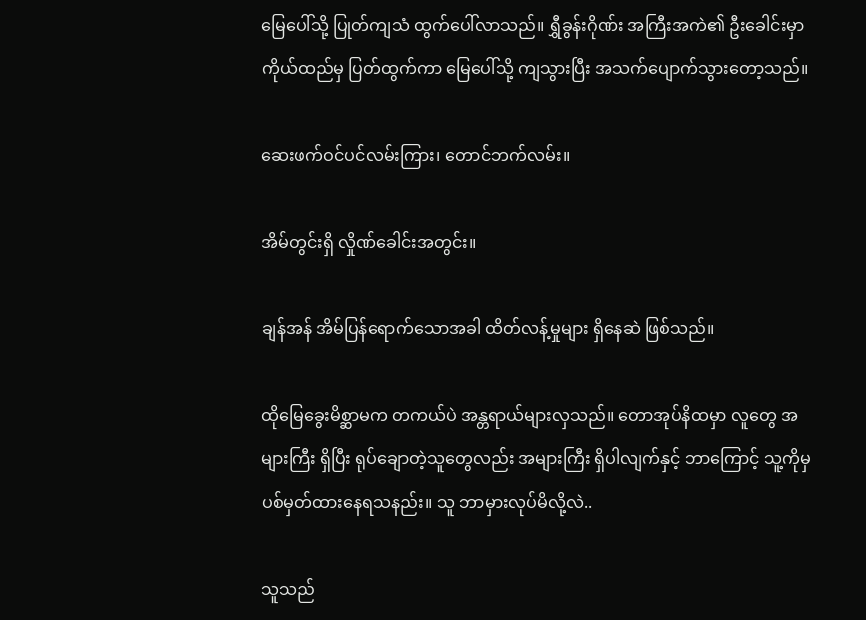မြေပေါ်သို့ ပြုတ်ကျသံ ထွက်ပေါ်လာသည်။ ရွှီခွန်းဂိုဏ်း အကြီးအကဲ၏ ဦးခေါင်းမှာ ကိုယ်ထည်မှ ပြတ်ထွက်ကာ မြေပေါ်သို့ ကျသွားပြီး အသက်ပျောက်သွားတော့သည်။

ဆေးဖက်ဝင်ပင်လမ်းကြား၊ တောင်ဘက်လမ်း။

အိမ်တွင်းရှိ လှိုဏ်ခေါင်းအတွင်း။

ချန်အန် အိမ်ပြန်ရောက်သောအခါ ထိတ်လန့်မှုများ ရှိနေဆဲ ဖြစ်သည်။

ထိုမြေခွေးမိစ္ဆာမက တကယ်ပဲ အန္တရာယ်များလှသည်။ တောအုပ်နိထမှာ လူတွေ အများကြီး ရှိပြီး ရုပ်ချောတဲ့သူတွေလည်း အများကြီး ရှိပါလျက်နှင့် ဘာကြောင့် သူ့ကိုမှ ပစ်မှတ်ထားနေရသနည်း။ သူ ဘာမှားလုပ်မိလို့လဲ..

သူသည်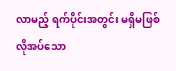လာမည့် ရက်ပိုင်းအတွင်း မရှိမဖြစ် လိုအပ်သော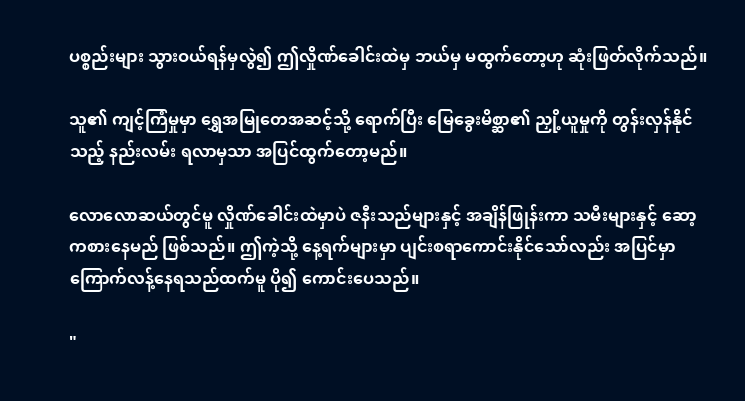ပစ္စည်းများ သွားဝယ်ရန်မှလွဲ၍ ဤလှိုဏ်ခေါင်းထဲမှ ဘယ်မှ မထွက်တော့ဟု ဆုံးဖြတ်လိုက်သည်။

သူ၏ ကျင့်ကြံမှုမှာ ရွှေအမြုတေအဆင့်သို့ ရောက်ပြီး မြေခွေးမိစ္ဆာ၏ ညှို့ယူမှုကို တွန်းလှန်နိုင်သည့် နည်းလမ်း ရလာမှသာ အပြင်ထွက်တော့မည်။

လောလောဆယ်တွင်မူ လှိုဏ်ခေါင်းထဲမှာပဲ ဇနီးသည်များနှင့် အချိန်ဖြုန်းကာ သမီးများနှင့် ဆော့ကစားနေမည် ဖြစ်သည်။ ဤကဲ့သို့ နေ့ရက်များမှာ ပျင်းစရာကောင်းနိုင်သော်လည်း အပြင်မှာ ကြောက်လန့်နေရသည်ထက်မူ ပို၍ ကောင်းပေသည်။

"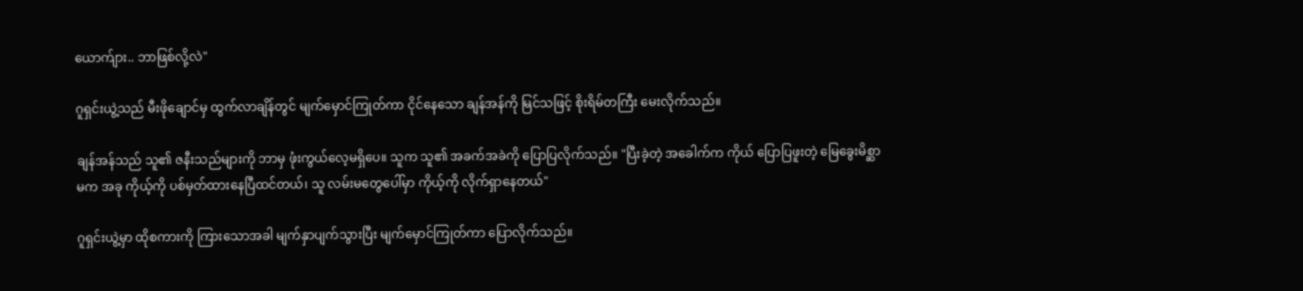ယောက်ျား.. ဘာဖြစ်လို့လဲ"

ဂူရှင်းယွဲ့သည် မီးဖိုချောင်မှ ထွက်လာချိန်တွင် မျက်မှောင်ကြုတ်ကာ ငိုင်နေသော ချန်အန်ကို မြင်သဖြင့် စိုးရိမ်တကြီး မေးလိုက်သည်။

ချန်အန်သည် သူ၏ ဇနီးသည်များကို ဘာမှ ဖုံးကွယ်လေ့မရှိပေ။ သူက သူ၏ အခက်အခဲကို ပြောပြလိုက်သည်။ "ပြီးခဲ့တဲ့ အခေါက်က ကိုယ် ပြောပြဖူးတဲ့ မြေခွေးမိစ္ဆာမက အခု ကိုယ့်ကို ပစ်မှတ်ထားနေပြီထင်တယ်၊ သူ လမ်းမတွေပေါ်မှာ ကိုယ့်ကို လိုက်ရှာနေတယ်"

ဂူရှင်းယွဲ့မှာ ထိုစကားကို ကြားသောအခါ မျက်နှာပျက်သွားပြီး မျက်မှောင်ကြုတ်ကာ ပြောလိုက်သည်။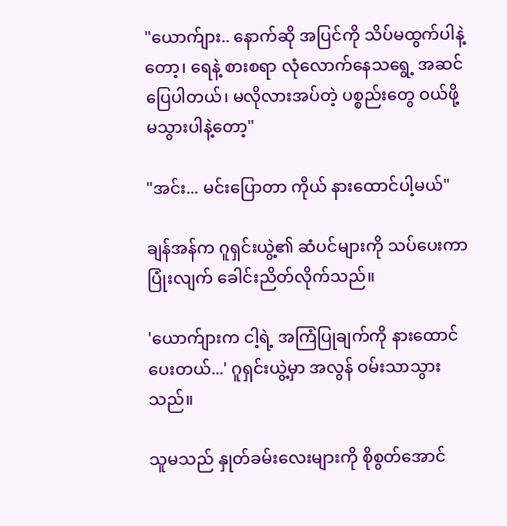"ယောက်ျား.. နောက်ဆို အပြင်ကို သိပ်မထွက်ပါနဲ့တော့၊ ရေနဲ့ စားစရာ လုံလောက်နေသရွေ့ အဆင်ပြေပါတယ်၊ မလိုလားအပ်တဲ့ ပစ္စည်းတွေ ဝယ်ဖို့ မသွားပါနဲ့တော့"

"အင်း... မင်းပြောတာ ကိုယ် နားထောင်ပါ့မယ်"

ချန်အန်က ဂူရှင်းယွဲ့၏ ဆံပင်များကို သပ်ပေးကာ ပြုံးလျက် ခေါင်းညိတ်လိုက်သည်။

'ယောက်ျားက ငါ့ရဲ့ အကြံပြုချက်ကို နားထောင်ပေးတယ်...' ဂူရှင်းယွဲ့မှာ အလွန် ဝမ်းသာသွားသည်။

သူမသည် နှုတ်ခမ်းလေးများကို စိုစွတ်အောင်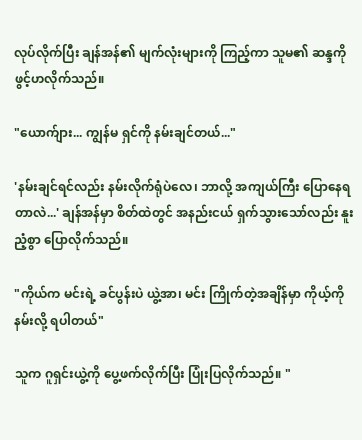လုပ်လိုက်ပြီး ချန်အန်၏ မျက်လုံးများကို ကြည့်ကာ သူမ၏ ဆန္ဒကို ဖွင့်ဟလိုက်သည်။

"ယောက်ျား... ကျွန်မ ရှင်ကို နမ်းချင်တယ်..."

'နမ်းချင်ရင်လည်း နမ်းလိုက်ရုံပဲလေ၊ ဘာလို့ အကျယ်ကြီး ပြောနေရတာလဲ...' ချန်အန်မှာ စိတ်ထဲတွင် အနည်းငယ် ရှက်သွားသော်လည်း နူးညံ့စွာ ပြောလိုက်သည်။

"ကိုယ်က မင်းရဲ့ ခင်ပွန်းပဲ ယွဲ့အာ၊ မင်း ကြိုက်တဲ့အချိန်မှာ ကိုယ့်ကို နမ်းလို့ ရပါတယ်"

သူက ဂူရှင်းယွဲ့ကို ပွေ့ဖက်လိုက်ပြီး ပြုံးပြလိုက်သည်။ "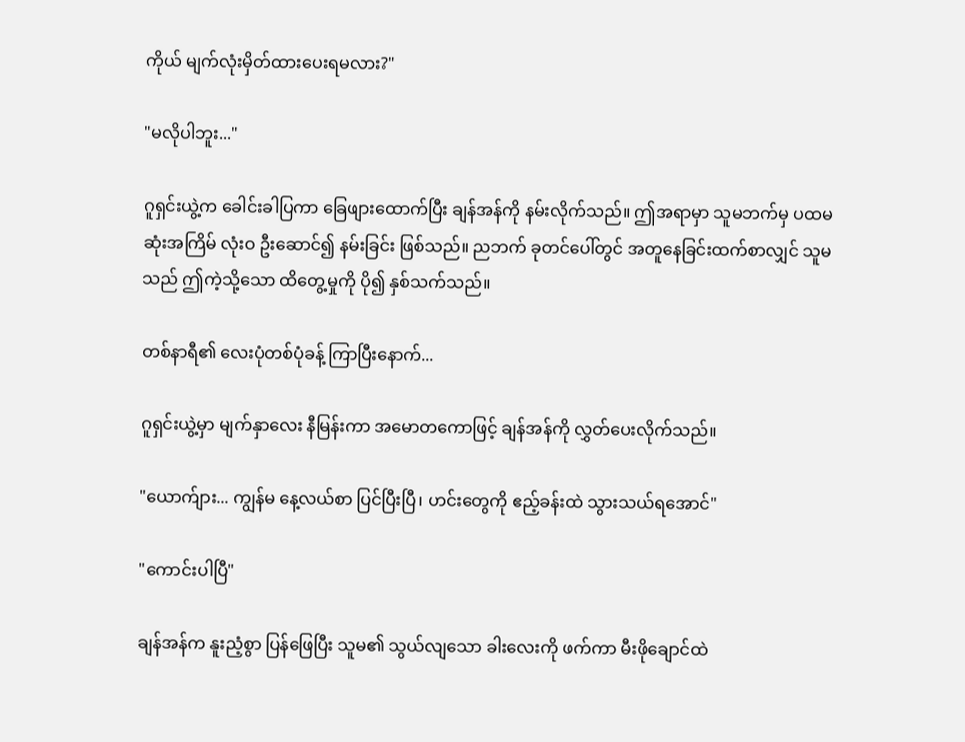ကိုယ် မျက်လုံးမှိတ်ထားပေးရမလား?"

"မလိုပါဘူး..."

ဂူရှင်းယွဲ့က ခေါင်းခါပြကာ ခြေဖျားထောက်ပြီး ချန်အန်ကို နမ်းလိုက်သည်။ ဤအရာမှာ သူမဘက်မှ ပထမဆုံးအကြိမ် လုံးဝ ဦးဆောင်၍ နမ်းခြင်း ဖြစ်သည်။ ညဘက် ခုတင်ပေါ်တွင် အတူနေခြင်းထက်စာလျှင် သူမသည် ဤကဲ့သို့သော ထိတွေ့မှုကို ပို၍ နှစ်သက်သည်။

တစ်နာရီ၏ လေးပုံတစ်ပုံခန့် ကြာပြီးနောက်...

ဂူရှင်းယွဲ့မှာ မျက်နှာလေး နီမြန်းကာ အမောတကောဖြင့် ချန်အန်ကို လွှတ်ပေးလိုက်သည်။

"ယောက်ျား... ကျွန်မ နေ့လယ်စာ ပြင်ပြီးပြီ၊ ဟင်းတွေကို ဧည့်ခန်းထဲ သွားသယ်ရအောင်"

"ကောင်းပါပြီ"

ချန်အန်က နူးညံ့စွာ ပြန်ဖြေပြီး သူမ၏ သွယ်လျသော ခါးလေးကို ဖက်ကာ မီးဖိုချောင်ထဲ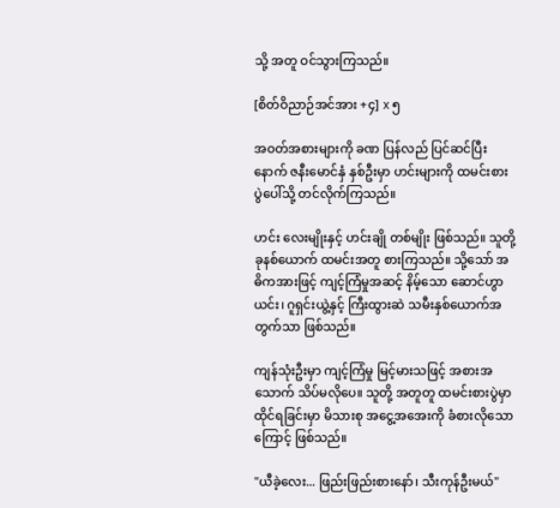သို့ အတူ ဝင်သွားကြသည်။

[စိတ်ဝိညာဉ်အင်အား +၄] x ၅

အဝတ်အစားများကို ခဏ ပြန်လည် ပြင်ဆင်ပြီးနောက် ဇနီးမောင်နှံ နှစ်ဦးမှာ ဟင်းများကို ထမင်းစားပွဲပေါ်သို့ တင်လိုက်ကြသည်။

ဟင်း လေးမျိုးနှင့် ဟင်းချို တစ်မျိုး ဖြစ်သည်။ သူတို့ ခုနစ်ယောက် ထမင်းအတူ စားကြသည်။ သို့သော် အဓိကအားဖြင့် ကျင့်ကြံမှုအဆင့် နိမ့်သော ဆောင်ဟွာယင်း၊ ဂူရှင်းယွဲ့နှင့် ကြီးထွားဆဲ သမီးနှစ်ယောက်အတွက်သာ ဖြစ်သည်။

ကျန်သုံးဦးမှာ ကျင့်ကြံမှု မြင့်မားသဖြင့် အစားအသောက် သိပ်မလိုပေ။ သူတို့ အတူတူ ထမင်းစားပွဲမှာ ထိုင်ရခြင်းမှာ မိသားစု အငွေ့အအေးကို ခံစားလိုသောကြောင့် ဖြစ်သည်။

"ယီခဲ့လေး... ဖြည်းဖြည်းစားနော်၊ သီးကုန်ဦးမယ်"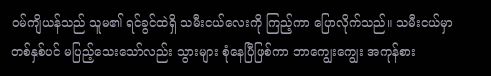ဝမ်ကျိယန်သည် သူမ၏ ရင်ခွင်ထဲရှိ သမီးငယ်လေးကို ကြည့်ကာ ပြောလိုက်သည်။ သမီးငယ်မှာ တစ်နှစ်ပင် မပြည့်သေးသော်လည်း သွားများ စုံနေပြီဖြစ်ကာ ဘာကျွေးကျွေး အကုန်စား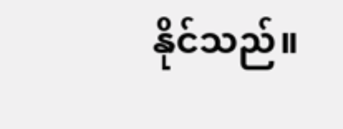နိုင်သည်။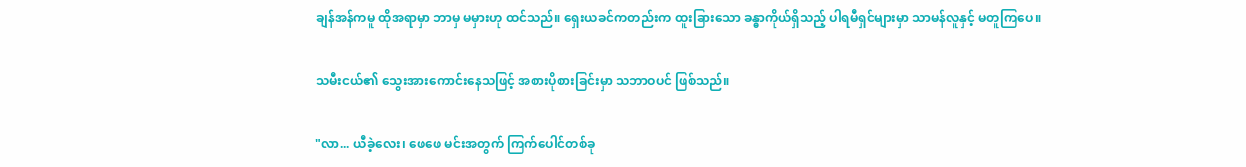ချန်အန်ကမူ ထိုအရာမှာ ဘာမှ မမှားဟု ထင်သည်။ ရှေးယခင်ကတည်းက ထူးခြားသော ခန္ဓာကိုယ်ရှိသည့် ပါရမီရှင်များမှာ သာမန်လူနှင့် မတူကြပေ။

သမီးငယ်၏ သွေးအားကောင်းနေသဖြင့် အစားပိုစားခြင်းမှာ သဘာဝပင် ဖြစ်သည်။

"လာ... ယီခဲ့လေး၊ ဖေဖေ မင်းအတွက် ကြက်ပေါင်တစ်ခု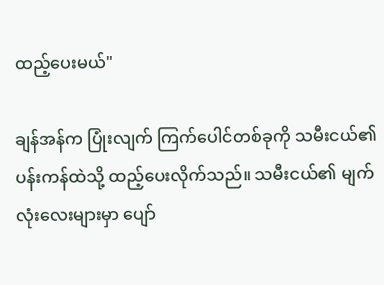ထည့်ပေးမယ်"

ချန်အန်က ပြုံးလျက် ကြက်ပေါင်တစ်ခုကို သမီးငယ်၏ ပန်းကန်ထဲသို့ ထည့်ပေးလိုက်သည်။ သမီးငယ်၏ မျက်လုံးလေးများမှာ ပျော်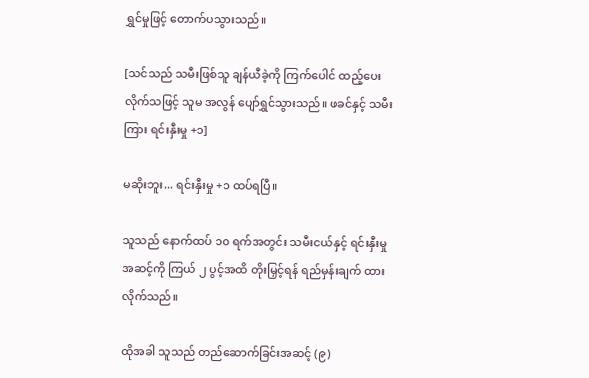ရွှင်မှုဖြင့် တောက်ပသွားသည်။

[သင်သည် သမီးဖြစ်သူ ချန်ယီခဲ့ကို ကြက်ပေါင် ထည့်ပေးလိုက်သဖြင့် သူမ အလွန် ပျော်ရွှင်သွားသည်။ ဖခင်နှင့် သမီးကြား ရင်းနှီးမှု +၁]

မဆိုးဘူး... ရင်းနှီးမှု +၁ ထပ်ရပြီ။

သူသည် နောက်ထပ် ၁၀ ရက်အတွင်း သမီးငယ်နှင့် ရင်းနှီးမှုအဆင့်ကို ကြယ် ၂ ပွင့်အထိ တိုးမြှင့်ရန် ရည်မှန်းချက် ထားလိုက်သည်။

ထိုအခါ သူသည် တည်ဆောက်ခြင်းအဆင့် (၉)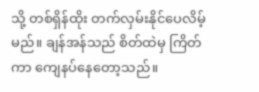သို့ တစ်ရှိန်ထိုး တက်လှမ်းနိုင်ပေလိမ့်မည်။ ချန်အန်သည် စိတ်ထဲမှ ကြိတ်ကာ ကျေနပ်နေတော့သည်။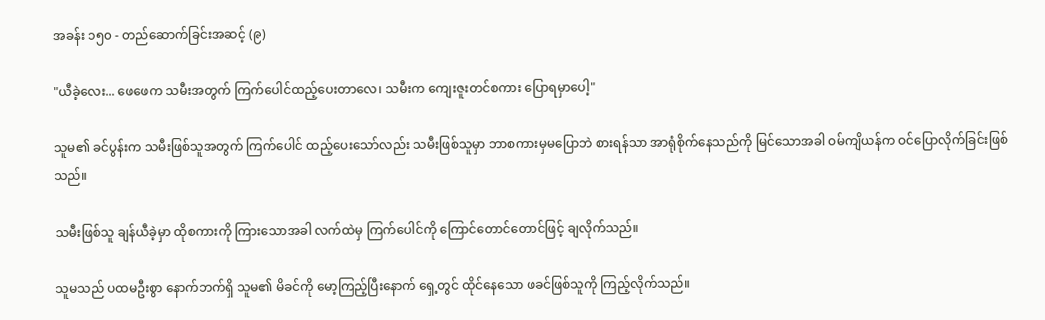အခန်း ၁၅၀ - တည်ဆောက်ခြင်းအဆင့် (၉)

"ယီခဲ့လေး... ဖေဖေက သမီးအတွက် ကြက်ပေါင်ထည့်ပေးတာလေ၊ သမီးက ကျေးဇူးတင်စကား ပြောရမှာပေါ့"

သူမ၏ ခင်ပွန်းက သမီးဖြစ်သူအတွက် ကြက်ပေါင် ထည့်ပေးသော်လည်း သမီးဖြစ်သူမှာ ဘာစကားမှမပြောဘဲ စားရန်သာ အာရုံစိုက်နေသည်ကို မြင်သောအခါ ဝမ်ကျိယန်က ဝင်ပြောလိုက်ခြင်းဖြစ်သည်။

သမီးဖြစ်သူ ချန်ယီခဲ့မှာ ထိုစကားကို ကြားသောအခါ လက်ထဲမှ ကြက်ပေါင်ကို ကြောင်တောင်တောင်ဖြင့် ချလိုက်သည်။

သူမသည် ပထမဦးစွာ နောက်ဘက်ရှိ သူမ၏ မိခင်ကို မော့ကြည့်ပြီးနောက် ရှေ့တွင် ထိုင်နေသော ဖခင်ဖြစ်သူကို ကြည့်လိုက်သည်။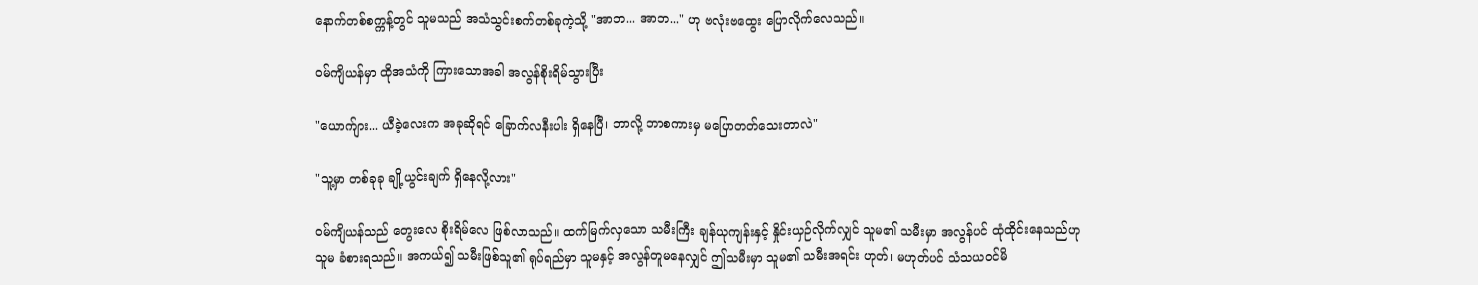နောက်တစ်စက္ကန့်တွင် သူမသည် အသံသွင်းစက်တစ်ခုကဲ့သို့ "အာဘ... အာဘ..." ဟု ဗလုံးဗထွေး ပြောလိုက်လေသည်။

ဝမ်ကျိယန်မှာ ထိုအသံကို ကြားသောအခါ အလွန်စိုးရိမ်သွားပြီး

"ယောက်ျား... ယီခဲ့လေးက အခုဆိုရင် ခြောက်လနီးပါး ရှိနေပြီ၊ ဘာလို့ ဘာစကားမှ မပြောတတ်သေးတာလဲ"

"သူ့မှာ တစ်ခုခု ချို့ယွင်းချက် ရှိနေလို့လား"

ဝမ်ကျိယန်သည် တွေးလေ စိုးရိမ်လေ ဖြစ်လာသည်။ ထက်မြက်လှသော သမီးကြီး ချန်ယုကျန်းနှင့် နှိုင်းယှဉ်လိုက်လျှင် သူမ၏ သမီးမှာ အလွန်ပင် ထုံထိုင်းနေသည်ဟု သူမ ခံစားရသည်။ အကယ်၍ သမီးဖြစ်သူ၏ ရုပ်ရည်မှာ သူမနှင့် အလွန်တူမနေလျှင် ဤသမီးမှာ သူမ၏ သမီးအရင်း ဟုတ်၊ မဟုတ်ပင် သံသယဝင်မိ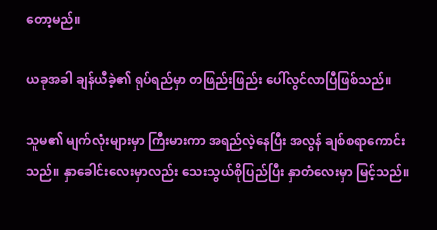တော့မည်။

ယခုအခါ ချန်ယီခဲ့၏ ရုပ်ရည်မှာ တဖြည်းဖြည်း ပေါ်လွင်လာပြီဖြစ်သည်။

သူမ၏ မျက်လုံးများမှာ ကြီးမားကာ အရည်လဲ့နေပြီး အလွန် ချစ်စရာကောင်းသည်။ နှာခေါင်းလေးမှာလည်း သေးသွယ်စိုပြည်ပြီး နှာတံလေးမှာ မြင့်သည်။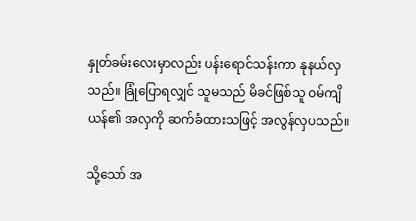နှုတ်ခမ်းလေးမှာလည်း ပန်းရောင်သန်းကာ နုနယ်လှသည်။ ခြုံပြောရလျှင် သူမသည် မိခင်ဖြစ်သူ ဝမ်ကျိယန်၏ အလှကို ဆက်ခံထားသဖြင့် အလွန်လှပသည်။

သို့သော် အ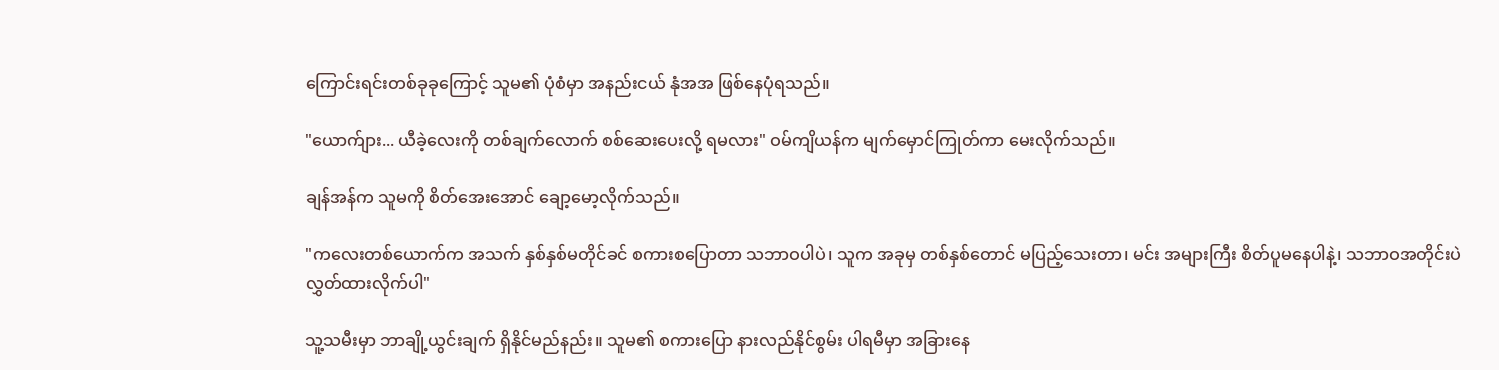ကြောင်းရင်းတစ်ခုခုကြောင့် သူမ၏ ပုံစံမှာ အနည်းငယ် နုံအအ ဖြစ်နေပုံရသည်။

"ယောက်ျား... ယီခဲ့လေးကို တစ်ချက်လောက် စစ်ဆေးပေးလို့ ရမလား" ဝမ်ကျိယန်က မျက်မှောင်ကြုတ်ကာ မေးလိုက်သည်။

ချန်အန်က သူမကို စိတ်အေးအောင် ချော့မော့လိုက်သည်။

"ကလေးတစ်ယောက်က အသက် နှစ်နှစ်မတိုင်ခင် စကားစပြောတာ သဘာဝပါပဲ၊ သူက အခုမှ တစ်နှစ်တောင် မပြည့်သေးတာ၊ မင်း အများကြီး စိတ်ပူမနေပါနဲ့၊ သဘာဝအတိုင်းပဲ လွှတ်ထားလိုက်ပါ"

သူ့သမီးမှာ ဘာချို့ယွင်းချက် ရှိနိုင်မည်နည်း။ သူမ၏ စကားပြော နားလည်နိုင်စွမ်း ပါရမီမှာ အခြားနေ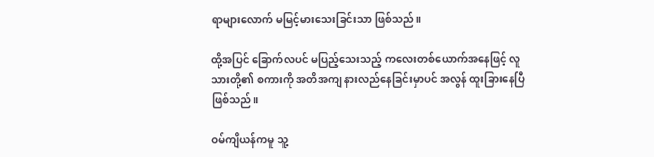ရာများလောက် မမြင့်မားသေးခြင်းသာ ဖြစ်သည်။

ထို့အပြင် ခြောက်လပင် မပြည့်သေးသည့် ကလေးတစ်ယောက်အနေဖြင့် လူသားတို့၏ စကားကို အတိအကျ နားလည်နေခြင်းမှာပင် အလွန် ထူးခြားနေပြီ ဖြစ်သည်။

ဝမ်ကျိယန်ကမူ သူ့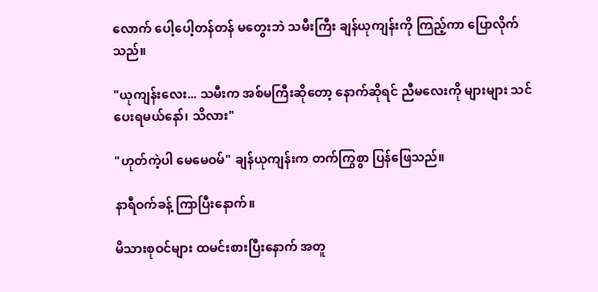လောက် ပေါ့ပေါ့တန်တန် မတွေးဘဲ သမီးကြီး ချန်ယုကျန်းကို ကြည့်ကာ ပြောလိုက်သည်။

"ယုကျန်းလေး... သမီးက အစ်မကြီးဆိုတော့ နောက်ဆိုရင် ညီမလေးကို များများ သင်ပေးရမယ်နော်၊ သိလား"

"ဟုတ်ကဲ့ပါ မေမေဝမ်" ချန်ယုကျန်းက တက်ကြွစွာ ပြန်ဖြေသည်။

နာရီဝက်ခန့် ကြာပြီးနောက်။

မိသားစုဝင်များ ထမင်းစားပြီးနောက် အတူ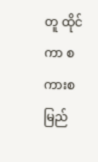တူ ထိုင်ကာ စကားစမြည်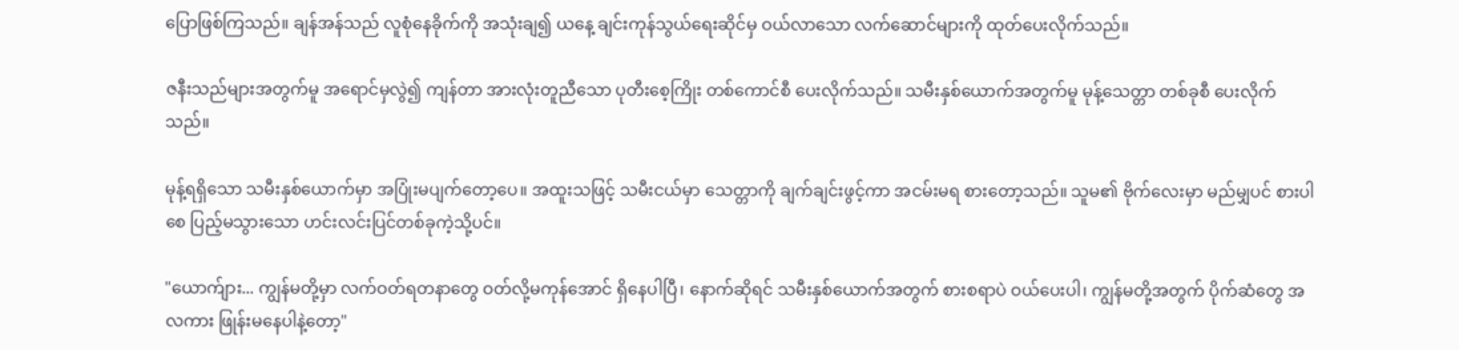ပြောဖြစ်ကြသည်။ ချန်အန်သည် လူစုံနေခိုက်ကို အသုံးချ၍ ယနေ့ ချင်းကုန်သွယ်ရေးဆိုင်မှ ဝယ်လာသော လက်ဆောင်များကို ထုတ်ပေးလိုက်သည်။

ဇနီးသည်များအတွက်မူ အရောင်မှလွဲ၍ ကျန်တာ အားလုံးတူညီသော ပုတီးစေ့ကြိုး တစ်ကောင်စီ ပေးလိုက်သည်။ သမီးနှစ်ယောက်အတွက်မူ မုန့်သေတ္တာ တစ်ခုစီ ပေးလိုက်သည်။

မုန့်ရရှိသော သမီးနှစ်ယောက်မှာ အပြုံးမပျက်တော့ပေ။ အထူးသဖြင့် သမီးငယ်မှာ သေတ္တာကို ချက်ချင်းဖွင့်ကာ အငမ်းမရ စားတော့သည်။ သူမ၏ ဗိုက်လေးမှာ မည်မျှပင် စားပါစေ ပြည့်မသွားသော ဟင်းလင်းပြင်တစ်ခုကဲ့သို့ပင်။

"ယောက်ျား... ကျွန်မတို့မှာ လက်ဝတ်ရတနာတွေ ဝတ်လို့မကုန်အောင် ရှိနေပါပြီ၊ နောက်ဆိုရင် သမီးနှစ်ယောက်အတွက် စားစရာပဲ ဝယ်ပေးပါ၊ ကျွန်မတို့အတွက် ပိုက်ဆံတွေ အလကား ဖြုန်းမနေပါနဲ့တော့"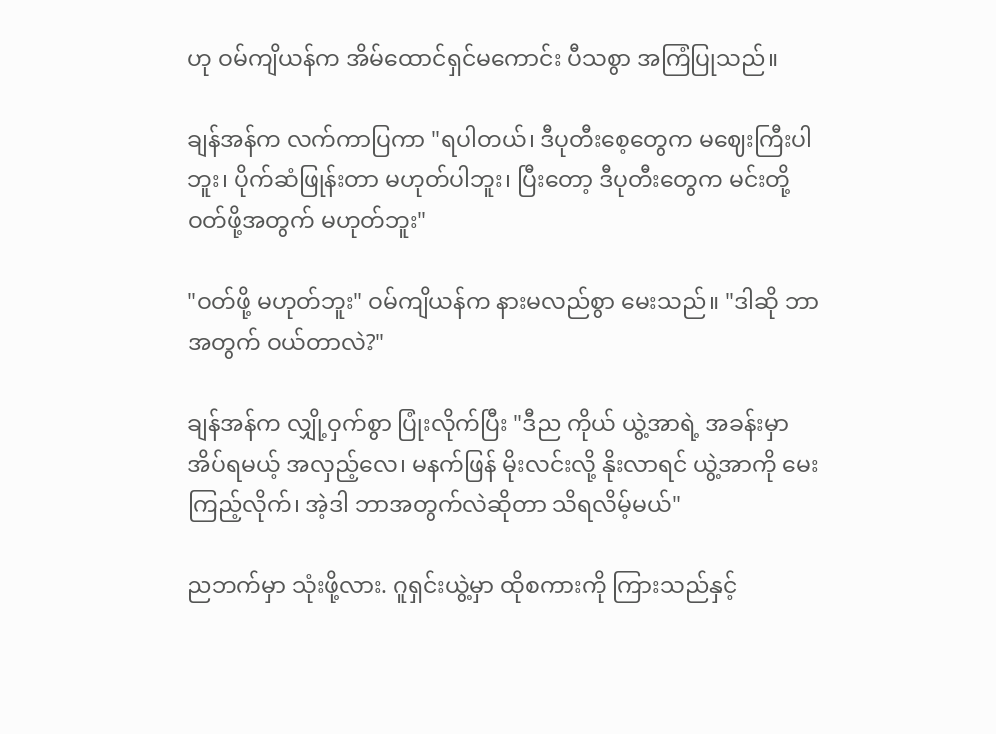ဟု ဝမ်ကျိယန်က အိမ်ထောင်ရှင်မကောင်း ပီသစွာ အကြံပြုသည်။

ချန်အန်က လက်ကာပြကာ "ရပါတယ်၊ ဒီပုတီးစေ့တွေက မဈေးကြီးပါဘူး၊ ပိုက်ဆံဖြုန်းတာ မဟုတ်ပါဘူး၊ ပြီးတော့ ဒီပုတီးတွေက မင်းတို့ ဝတ်ဖို့အတွက် မဟုတ်ဘူး"

"ဝတ်ဖို့ မဟုတ်ဘူး" ဝမ်ကျိယန်က နားမလည်စွာ မေးသည်။ "ဒါဆို ဘာအတွက် ဝယ်တာလဲ?"

ချန်အန်က လျှို့ဝှက်စွာ ပြုံးလိုက်ပြီး "ဒီည ကိုယ် ယွဲ့အာရဲ့ အခန်းမှာ အိပ်ရမယ့် အလှည့်လေ၊ မနက်ဖြန် မိုးလင်းလို့ နိုးလာရင် ယွဲ့အာကို မေးကြည့်လိုက်၊ အဲ့ဒါ ဘာအတွက်လဲဆိုတာ သိရလိမ့်မယ်"

ညဘက်မှာ သုံးဖို့လား. ဂူရှင်းယွဲ့မှာ ထိုစကားကို ကြားသည်နှင့်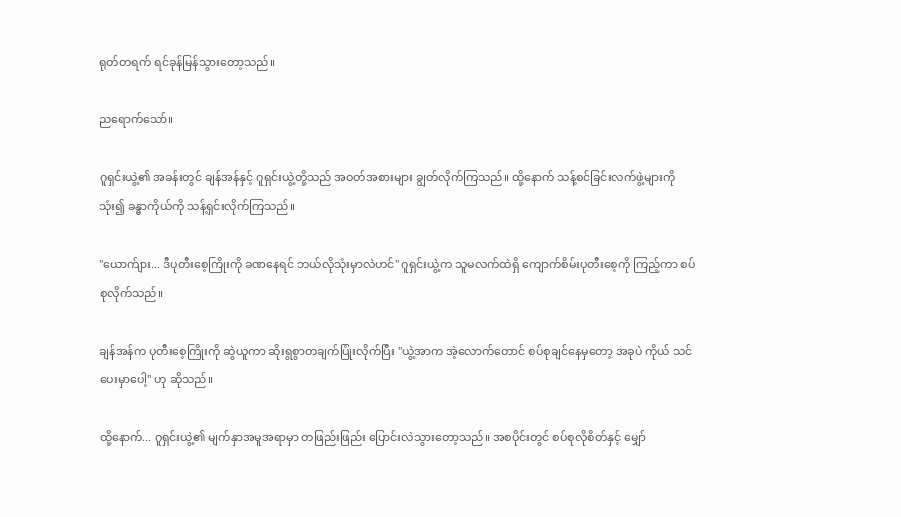ရုတ်တရက် ရင်ခုန်မြန်သွားတော့သည်။

ညရောက်သော်။

ဂူရှင်းယွဲ့၏ အခန်းတွင် ချန်အန်နှင့် ဂူရှင်းယွဲ့တို့သည် အဝတ်အစားများ ချွတ်လိုက်ကြသည်။ ထို့နောက် သန့်စင်ခြင်းလက်ဖွဲ့များကို သုံး၍ ခန္ဓာကိုယ်ကို သန့်ရှင်းလိုက်ကြသည်။

"ယောက်ျား... ဒီပုတီးစေ့ကြိုးကို ခဏနေရင် ဘယ်လိုသုံးမှာလဲဟင်" ဂူရှင်းယွဲ့က သူမလက်ထဲရှိ ကျောက်စိမ်းပုတီးစေ့ကို ကြည့်ကာ စပ်စုလိုက်သည်။

ချန်အန်က ပုတီးစေ့ကြိုးကို ဆွဲယူကာ ဆိုးရွစွာတချက်ပြုံးလိုက်ပြီး "ယွဲ့အာက အဲ့လောက်တောင် စပ်စုချင်နေမှတော့ အခုပဲ ကိုယ် သင်ပေးမှာပေါ့" ဟု ဆိုသည်။

ထို့နောက်... ဂူရှင်းယွဲ့၏ မျက်နှာအမူအရာမှာ တဖြည်းဖြည်း ပြောင်းလဲသွားတော့သည်။ အစပိုင်းတွင် စပ်စုလိုစိတ်နှင့် မျှော်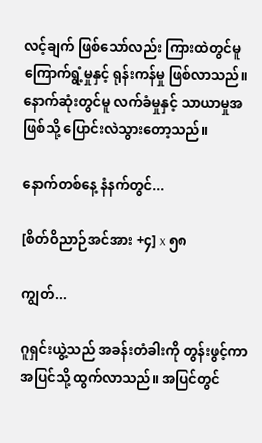လင့်ချက် ဖြစ်သော်လည်း ကြားထဲတွင်မူ ကြောက်ရွံ့မှုနှင့် ရုန်းကန်မှု ဖြစ်လာသည်။ နောက်ဆုံးတွင်မူ လက်ခံမှုနှင့် သာယာမှုအဖြစ်သို့ ပြောင်းလဲသွားတော့သည်။

နောက်တစ်နေ့ နံနက်တွင်...

[စိတ်ဝိညာဉ်အင်အား +၄] x ၅၈

ကျွတ်...

ဂူရှင်းယွဲ့သည် အခန်းတံခါးကို တွန်းဖွင့်ကာ အပြင်သို့ ထွက်လာသည်။ အပြင်တွင်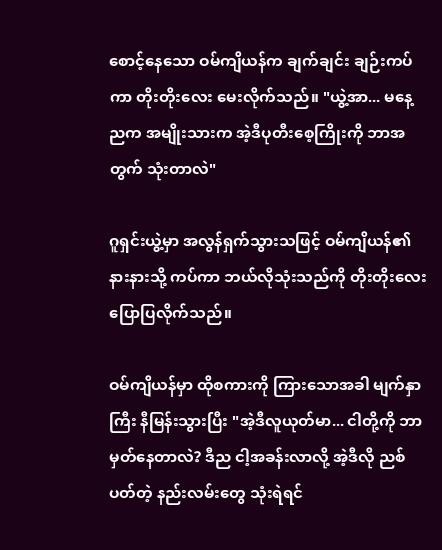စောင့်နေသော ဝမ်ကျိယန်က ချက်ချင်း ချဉ်းကပ်ကာ တိုးတိုးလေး မေးလိုက်သည်။ "ယွဲ့အာ... မနေ့ညက အမျိုးသားက အဲ့ဒီပုတီးစေ့ကြိုးကို ဘာအတွက် သုံးတာလဲ"

ဂူရှင်းယွဲ့မှာ အလွန်ရှက်သွားသဖြင့် ဝမ်ကျိယန်၏ နားနားသို့ ကပ်ကာ ဘယ်လိုသုံးသည်ကို တိုးတိုးလေး ပြောပြလိုက်သည်။

ဝမ်ကျိယန်မှာ ထိုစကားကို ကြားသောအခါ မျက်နှာကြီး နီမြန်းသွားပြီး "အဲ့ဒီလူယုတ်မာ... ငါတို့ကို ဘာမှတ်နေတာလဲ? ဒီည ငါ့အခန်းလာလို့ အဲ့ဒီလို ညစ်ပတ်တဲ့ နည်းလမ်းတွေ သုံးရဲရင်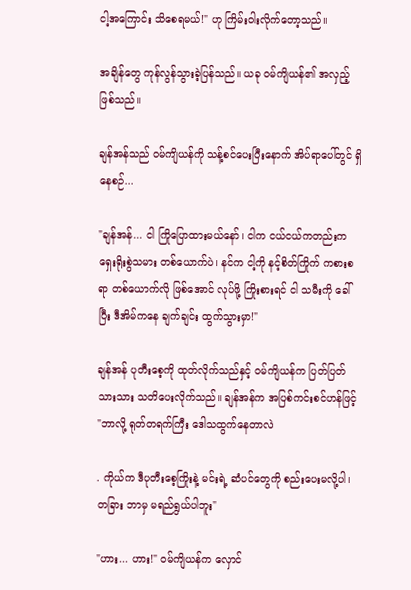ငါ့အကြောင်း သိစေရမယ်!" ဟု ကြိမ်းဝါးလိုက်တော့သည်။

အချိန်တွေ ကုန်လွန်သွားခဲ့ပြန်သည်။ ယခု ဝမ်ကျိယန်၏ အလှည့် ဖြစ်သည်။

ချန်အန်သည် ဝမ်ကျိယန်ကို သန့်စင်ပေးပြီးနောက် အိပ်ရာပေါ်တွင် ရှိနေစဉ်...

"ချန်အန်... ငါ ကြိုပြောထားမယ်နော်၊ ငါက ငယ်ငယ်ကတည်းက ရှေးရိုးစွဲသမား တစ်ယောက်ပဲ၊ နင်က ငါ့ကို နင့်စိတ်ကြိုက် ကစားစရာ တစ်ယောက်လို ဖြစ်အောင် လုပ်ဖို့ ကြိုးစားရင် ငါ သမီးကို ခေါ်ပြီး ဒီအိမ်ကနေ ချက်ချင်း ထွက်သွားမှာ!"

ချန်အန် ပုတီးစေ့ကို ထုတ်လိုက်သည်နှင့် ဝမ်ကျိယန်က ပြတ်ပြတ်သားသား သတိပေးလိုက်သည်။ ချန်အန်က အပြစ်ကင်းစင်ဟန်ဖြင့် "ဘာလို့ ရုတ်တရက်ကြီး ဒေါသထွက်နေတာလဲ

. ကိုယ်က ဒီပုတီးစေ့ကြိုးနဲ့ မင်းရဲ့ ဆံပင်တွေကို စည်းပေးမလို့ပါ၊ တခြား ဘာမှ မရည်ရွယ်ပါဘူး"

"ဟား... ဟား!" ဝမ်ကျိယန်က လှောင်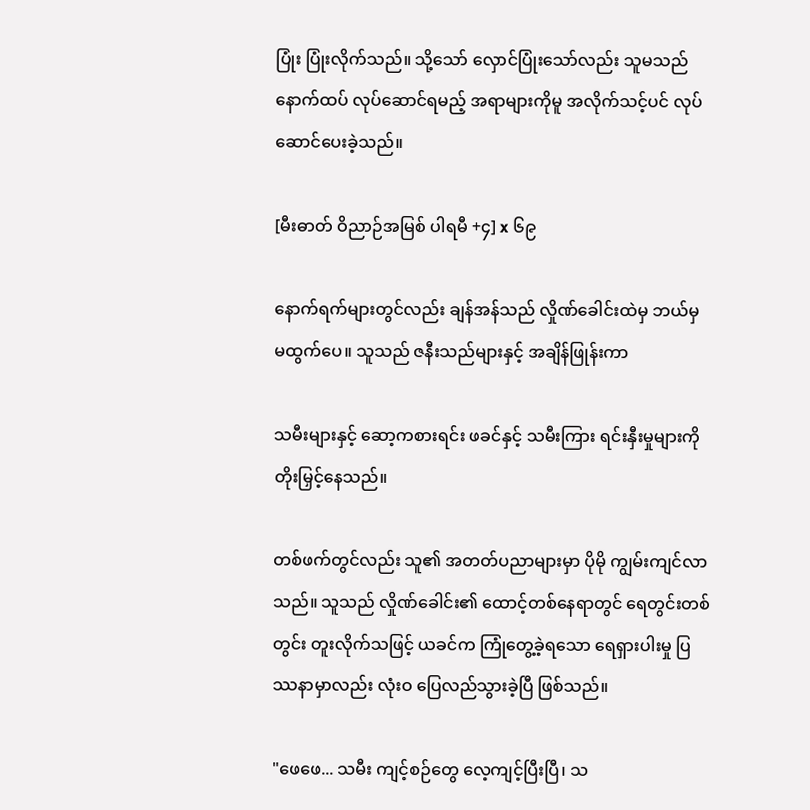ပြုံး ပြုံးလိုက်သည်။ သို့သော် လှောင်ပြုံးသော်လည်း သူမသည် နောက်ထပ် လုပ်ဆောင်ရမည့် အရာများကိုမူ အလိုက်သင့်ပင် လုပ်ဆောင်ပေးခဲ့သည်။

[မီးဓာတ် ဝိညာဉ်အမြစ် ပါရမီ +၄] x ၆၉

နောက်ရက်များတွင်လည်း ချန်အန်သည် လှိုဏ်ခေါင်းထဲမှ ဘယ်မှ မထွက်ပေ။ သူသည် ဇနီးသည်များနှင့် အချိန်ဖြုန်းကာ

သမီးများနှင့် ဆော့ကစားရင်း ဖခင်နှင့် သမီးကြား ရင်းနှီးမှုများကို တိုးမြှင့်နေသည်။

တစ်ဖက်တွင်လည်း သူ၏ အတတ်ပညာများမှာ ပိုမို ကျွမ်းကျင်လာသည်။ သူသည် လှိုဏ်ခေါင်း၏ ထောင့်တစ်နေရာတွင် ရေတွင်းတစ်တွင်း တူးလိုက်သဖြင့် ယခင်က ကြုံတွေ့ခဲ့ရသော ရေရှားပါးမှု ပြဿနာမှာလည်း လုံးဝ ပြေလည်သွားခဲ့ပြီ ဖြစ်သည်။

"ဖေဖေ... သမီး ကျင့်စဉ်တွေ လေ့ကျင့်ပြီးပြီ၊ သ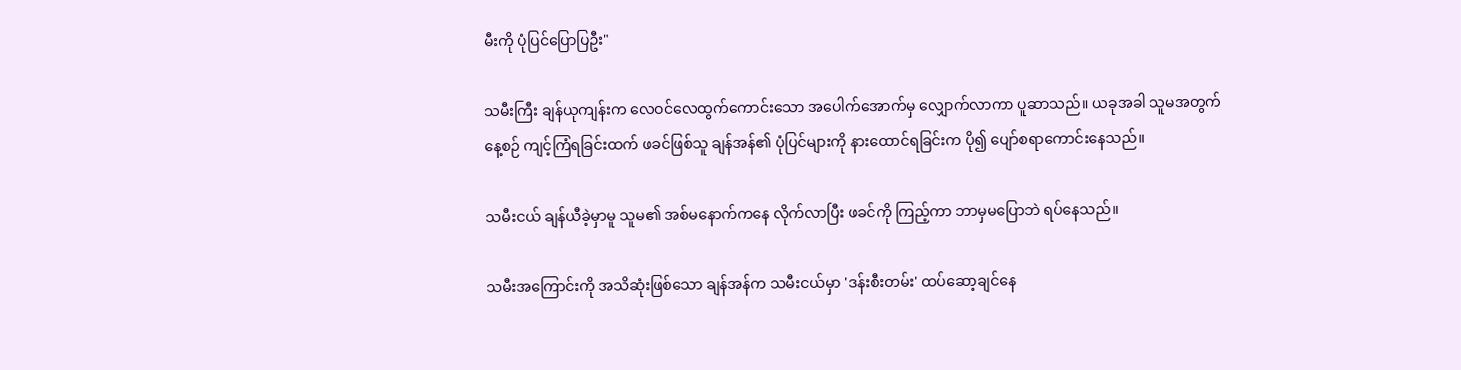မီးကို ပုံပြင်ပြောပြဦး"

သမီးကြီး ချန်ယုကျန်းက လေဝင်လေထွက်ကောင်းသော အပေါက်အောက်မှ လျှောက်လာကာ ပူဆာသည်။ ယခုအခါ သူမအတွက် နေ့စဉ် ကျင့်ကြံရခြင်းထက် ဖခင်ဖြစ်သူ ချန်အန်၏ ပုံပြင်များကို နားထောင်ရခြင်းက ပို၍ ပျော်စရာကောင်းနေသည်။

သမီးငယ် ချန်ယီခဲ့မှာမူ သူမ၏ အစ်မနောက်ကနေ လိုက်လာပြီး ဖခင်ကို ကြည့်ကာ ဘာမှမပြောဘဲ ရပ်နေသည်။

သမီးအကြောင်းကို အသိဆုံးဖြစ်သော ချန်အန်က သမီးငယ်မှာ 'ဒန်းစီးတမ်း' ထပ်ဆော့ချင်နေ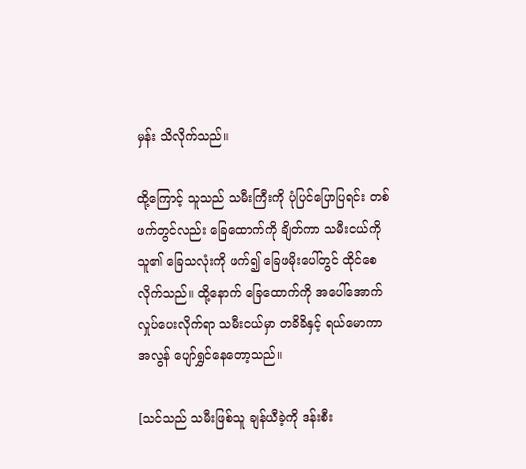မှန်း သိလိုက်သည်။

ထို့ကြောင့် သူသည် သမီးကြီးကို ပုံပြင်ပြောပြရင်း တစ်ဖက်တွင်လည်း ခြေထောက်ကို ချိတ်ကာ သမီးငယ်ကို သူ၏ ခြေသလုံးကို ဖက်၍ ခြေဖမိုးပေါ်တွင် ထိုင်စေလိုက်သည်။ ထို့နောက် ခြေထောက်ကို အပေါ်အောက် လှုပ်ပေးလိုက်ရာ သမီးငယ်မှာ တခိခိနှင့် ရယ်မောကာ အလွန် ပျော်ရွှင်နေတော့သည်။

[သင်သည် သမီးဖြစ်သူ ချန်ယီခဲ့ကို ဒန်းစီး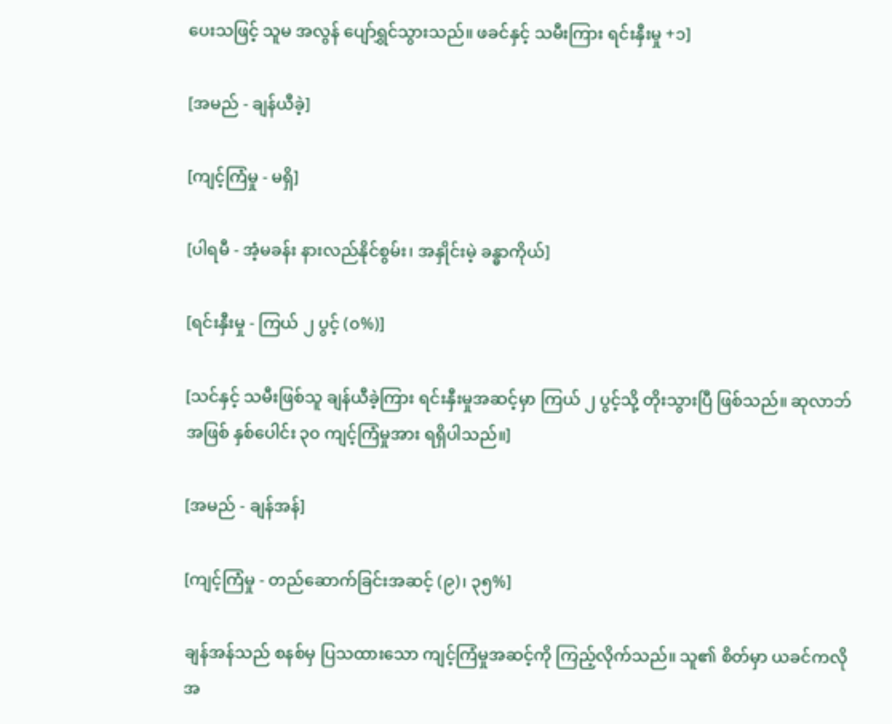ပေးသဖြင့် သူမ အလွန် ပျော်ရွှင်သွားသည်။ ဖခင်နှင့် သမီးကြား ရင်းနှီးမှု +၁]

[အမည် - ချန်ယီခဲ့]

[ကျင့်ကြံမှု - မရှိ]

[ပါရမီ - အံ့မခန်း နားလည်နိုင်စွမ်း၊ အနှိုင်းမဲ့ ခန္ဓာကိုယ်]

[ရင်းနှီးမှု - ကြယ် ၂ ပွင့် (၀%)]

[သင်နှင့် သမီးဖြစ်သူ ချန်ယီခဲ့ကြား ရင်းနှီးမှုအဆင့်မှာ ကြယ် ၂ ပွင့်သို့ တိုးသွားပြီ ဖြစ်သည်။ ဆုလာဘ်အဖြစ် နှစ်ပေါင်း ၃၀ ကျင့်ကြံမှုအား ရရှိပါသည်။]

[အမည် - ချန်အန်]

[ကျင့်ကြံမှု - တည်ဆောက်ခြင်းအဆင့် (၉)၊ ၃၅%]

ချန်အန်သည် စနစ်မှ ပြသထားသော ကျင့်ကြံမှုအဆင့်ကို ကြည့်လိုက်သည်။ သူ၏ စိတ်မှာ ယခင်ကလို အ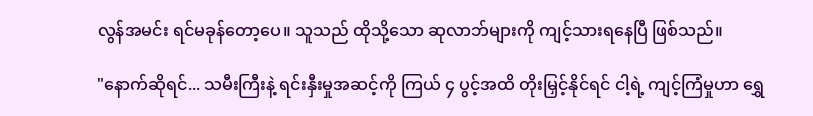လွန်အမင်း ရင်မခုန်တော့ပေ။ သူသည် ထိုသို့သော ဆုလာဘ်များကို ကျင့်သားရနေပြီ ဖြစ်သည်။

"နောက်ဆိုရင်... သမီးကြီးနဲ့ ရင်းနှီးမှုအဆင့်ကို ကြယ် ၄ ပွင့်အထိ တိုးမြှင့်နိုင်ရင် ငါ့ရဲ့ ကျင့်ကြံမှုဟာ ရွှေ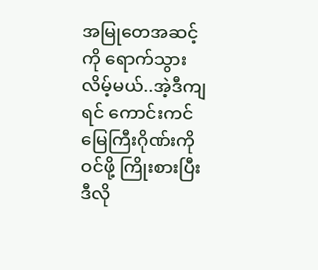အမြုတေအဆင့်ကို ရောက်သွားလိမ့်မယ်..အဲ့ဒီကျရင် ကောင်းကင်မြေကြီးဂိုဏ်းကို ဝင်ဖို့ ကြိုးစားပြီး ဒီလို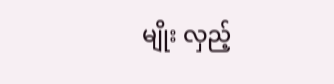မျိုး လှည့်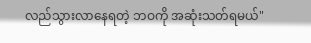လည်သွားလာနေရတဲ့ ဘဝကို အဆုံးသတ်ရမယ်"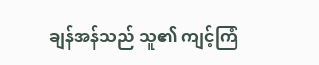ချန်အန်သည် သူ၏ ကျင့်ကြံ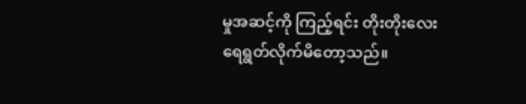မှုအဆင့်ကို ကြည့်ရင်း တိုးတိုးလေး ရေရွတ်လိုက်မိတော့သည်။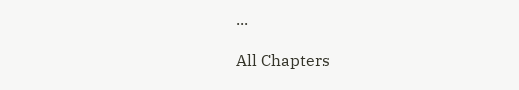...

All Chapters